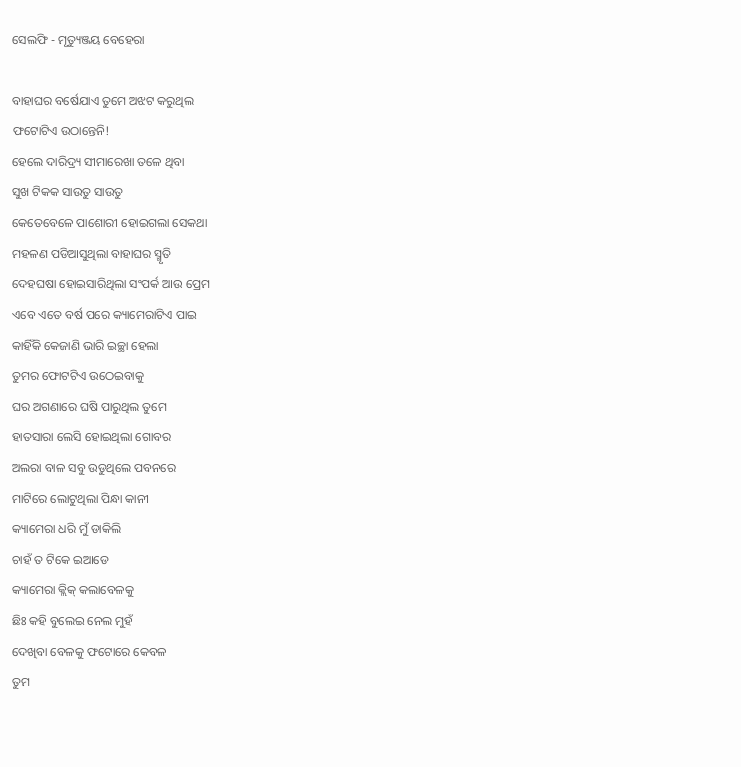ସେଲଫି - ମୃତ୍ୟୁଞ୍ଜୟ ବେହେରା

ବାହାଘର ବର୍ଷେଯାଏ ତୁମେ ଅଝଟ କରୁଥିଲ
ଫଟୋଟିଏ ଉଠାନ୍ତେନି!
ହେଲେ ଦାରିଦ୍ର୍ୟ ସୀମାରେଖା ତଳେ ଥିବା
ସୁଖ ଟିକକ ସାଉତୁ ସାଉତୁ
କେତେବେଳେ ପାଶୋରୀ ହୋଇଗଲା ସେକଥା
ମହଳଣ ପଡିଆସୁଥିଲା ବାହାଘର ସ୍ମୃତି
ଦେହଘଷା ହୋଇସାରିଥିଲା ସଂପର୍କ ଆଉ ପ୍ରେମ
ଏବେ ଏତେ ବର୍ଷ ପରେ କ୍ୟାମେରାଟିଏ ପାଇ
କାହିଁକି କେଜାଣି ଭାରି ଇଚ୍ଛା ହେଲା
ତୁମର ଫୋଟଟିଏ ଉଠେଇବାକୁ
ଘର ଅଗଣାରେ ଘଷି ପାରୁଥିଲ ତୁମେ
ହାତସାରା ଲେସି ହୋଇଥିଲା ଗୋବର
ଅଲରା ବାଳ ସବୁ ଉଡୁଥିଲେ ପବନରେ
ମାଟିରେ ଲୋଟୁଥିଲା ପିନ୍ଧା କାନୀ
କ୍ୟାମେରା ଧରି ମୁଁ ଡାକିଲି
ଚାହଁ ତ ଟିକେ ଇଆଡେ
କ୍ୟାମେରା କ୍ଲିକ୍ କଲାବେଳକୁ
ଛିଃ କହି ବୁଲେଇ ନେଲ ମୁହଁ
ଦେଖିବା ବେଳକୁ ଫଟୋରେ କେବଳ
ତୁମ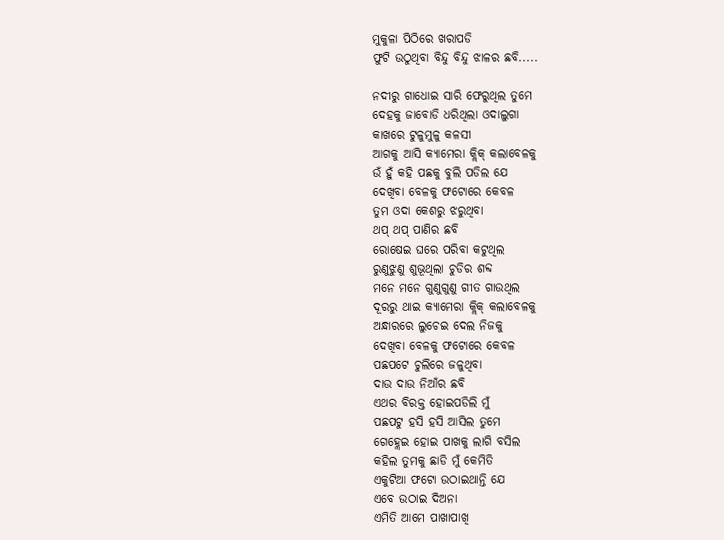ମୁକୁଳା ପିଠିରେ ଖରାପଡି
ଫୁଟି ଉଠୁଥିବା ବିନ୍ଦୁ ବିନ୍ଦୁ ଝାଳର ଛବି.....

ନଦୀରୁ ଗାଧୋଇ ସାରି ଫେରୁଥିଲ ତୁମେ
ଦେହକୁ ଜାବୋଡି ଧରିଥିଲା ଓଦାଲୁଗା
କାଖରେ ଟୁଳୁମୁଳୁ କଳସୀ
ଆଗକୁ ଆସି କ୍ୟାମେରା କ୍ଲିକ୍ କଲାବେଳକୁ
ଉଁ ହୁଁ କହି ପଛକୁ ବୁଲି ପଡିଲ ଯେ
ଦେଖିବା ବେଳକୁ ଫଟୋରେ କେବଳ
ତୁମ ଓଦା କେଶରୁ ଝରୁଥିବା
ଥପ୍ ଥପ୍ ପାଣିର ଛବି
ରୋଷେଇ ଘରେ ପରିବା କଟୁଥିଲ
ରୁଣୁଝୁଣୁ ଶୁଭୂଥିଲା ଚୁଡିର ଶବ୍ଦ
ମନେ ମନେ ଗୁଣୁଗୁଣୁ ଗୀତ ଗାଉଥିଲ
ଦୂରରୁ ଥାଇ କ୍ୟାମେରା କ୍ଲିକ୍ କଲାବେଳକୁ
ଅନ୍ଧାରରେ ଲୁଚେଇ ଦେଲ ନିଜକୁ
ଦେଖିବା ବେଳକୁ ଫଟୋରେ କେବଳ
ପଛପଟେ ଚୁଲିରେ ଜଳୁଥିବା
ଦାଉ ଦାଉ ନିଆଁର ଛବି
ଏଥର ବିରକ୍ତ ହୋଇପଡିଲି ମୁଁ
ପଛପଟୁ ହସି ହସି ଆସିଲ ତୁମେ
ଗେହ୍ଲେଇ ହୋଇ ପାଖକୁ ଲାଗି ବସିଲ
କହିଲ ତୁମକୁ ଛାଡି ମୁଁ କେମିତି
ଏକୁଟିଆ ଫଟୋ ଉଠାଇଥାନ୍ତି ଯେ
ଏବେ ଉଠାଇ ଦିଅନା
ଏମିତି ଆମେ ପାଖାପାଖି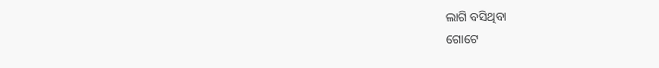ଲାଗି ବସିଥିବା
ଗୋଟେ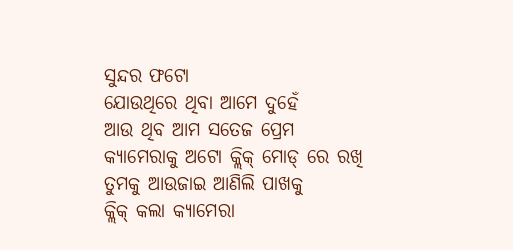ସୁନ୍ଦର ଫଟୋ
ଯୋଉଥିରେ ଥିବା ଆମେ ଦୁହେଁ
ଆଉ ଥିବ ଆମ ସତେଜ ପ୍ରେମ
କ୍ୟାମେରାକୁ ଅଟୋ କ୍ଲିକ୍ ମୋଡ୍ ରେ ରଖି
ତୁମକୁ ଆଉଜାଇ ଆଣିଲି ପାଖକୁ
କ୍ଲିକ୍ କଲା କ୍ୟାମେରା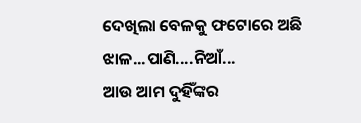ଦେଖିଲା ବେଳକୁ ଫଟୋରେ ଅଛି
ଝାଳ...ପାଣି....ନିଆଁ...
ଆଉ ଆମ ଦୁହିଁଙ୍କର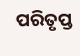ପରିତୃପ୍ତ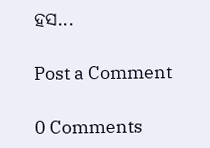ହସ...

Post a Comment

0 Comments